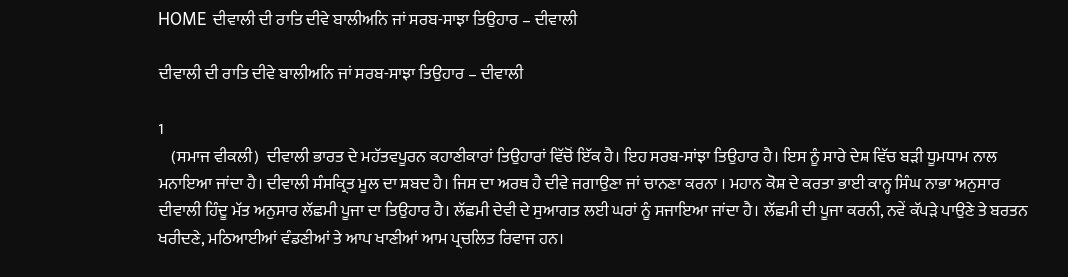HOME ਦੀਵਾਲੀ ਦੀ ਰਾਤਿ ਦੀਵੇ ਬਾਲੀਅਨਿ ਜਾਂ ਸਰਬ-ਸਾਝਾ ਤਿਉਹਾਰ – ਦੀਵਾਲੀ

ਦੀਵਾਲੀ ਦੀ ਰਾਤਿ ਦੀਵੇ ਬਾਲੀਅਨਿ ਜਾਂ ਸਰਬ-ਸਾਝਾ ਤਿਉਹਾਰ – ਦੀਵਾਲੀ

1
    (ਸਮਾਜ ਵੀਕਲੀ)  ਦੀਵਾਲੀ ਭਾਰਤ ਦੇ ਮਹੱਤਵਪੂਰਨ ਕਹਾਣੀਕਾਰਾਂ ਤਿਉਹਾਰਾਂ ਵਿੱਚੋਂ ਇੱਕ ਹੈ। ਇਹ ਸਰਬ-ਸਾਂਝਾ ਤਿਉਹਾਰ ਹੈ। ਇਸ ਨੂੰ ਸਾਰੇ ਦੇਸ਼ ਵਿੱਚ ਬੜੀ ਧੂਮਧਾਮ ਨਾਲ ਮਨਾਇਆ ਜਾਂਦਾ ਹੈ। ਦੀਵਾਲੀ ਸੰਸਕ੍ਰਿਤ ਮੂਲ ਦਾ ਸ਼ਬਦ ਹੈ। ਜਿਸ ਦਾ ਅਰਥ ਹੈ ਦੀਵੇ ਜਗਾਉਣਾ ਜਾਂ ਚਾਨਣਾ ਕਰਨਾ । ਮਹਾਨ ਕੋਸ਼ ਦੇ ਕਰਤਾ ਭਾਈ ਕਾਨ੍ਹ ਸਿੰਘ ਨਾਭਾ ਅਨੁਸਾਰ ਦੀਵਾਲੀ ਹਿੰਦੂ ਮੱਤ ਅਨੁਸਾਰ ਲੱਛਮੀ ਪੂਜਾ ਦਾ ਤਿਉਹਾਰ ਹੈ। ਲੱਛਮੀ ਦੇਵੀ ਦੇ ਸੁਆਗਤ ਲਈ ਘਰਾਂ ਨੂੰ ਸਜਾਇਆ ਜਾਂਦਾ ਹੈ। ਲੱਛਮੀ ਦੀ ਪੂਜਾ ਕਰਨੀ, ਨਵੇਂ ਕੱਪੜੇ ਪਾਉਣੇ ਤੇ ਬਰਤਨ ਖਰੀਦਣੇ, ਮਠਿਆਈਆਂ ਵੰਡਣੀਆਂ ਤੇ ਆਪ ਖਾਣੀਆਂ ਆਮ ਪ੍ਰਚਲਿਤ ਰਿਵਾਜ ਹਨ।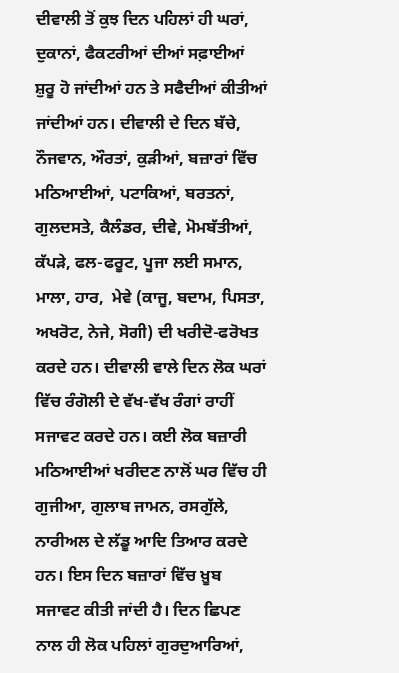ਦੀਵਾਲੀ ਤੋਂ ਕੁਝ ਦਿਨ ਪਹਿਲਾਂ ਹੀ ਘਰਾਂ, ਦੁਕਾਨਾਂ, ਫੈਕਟਰੀਆਂ ਦੀਆਂ ਸਫ਼ਾਈਆਂ ਸ਼ੁਰੂ ਹੋ ਜਾਂਦੀਆਂ ਹਨ ਤੇ ਸਫੈਦੀਆਂ ਕੀਤੀਆਂ ਜਾਂਦੀਆਂ ਹਨ। ਦੀਵਾਲੀ ਦੇ ਦਿਨ ਬੱਚੇ, ਨੌਜਵਾਨ, ਔਰਤਾਂ, ਕੁੜੀਆਂ, ਬਜ਼ਾਰਾਂ ਵਿੱਚ ਮਠਿਆਈਆਂ, ਪਟਾਕਿਆਂ, ਬਰਤਨਾਂ, ਗੁਲਦਸਤੇ, ਕੈਲੰਡਰ, ਦੀਵੇ, ਮੋਮਬੱਤੀਆਂ, ਕੱਪੜੇ, ਫਲ-ਫਰੂਟ, ਪੂਜਾ ਲਈ ਸਮਾਨ, ਮਾਲਾ, ਹਾਰ,  ਮੇਵੇ (ਕਾਜੂ, ਬਦਾਮ, ਪਿਸਤਾ, ਅਖਰੋਟ, ਨੇਜੇ, ਸੋਗੀ) ਦੀ ਖਰੀਦੋ-ਫਰੋਖਤ ਕਰਦੇ ਹਨ। ਦੀਵਾਲੀ ਵਾਲੇ ਦਿਨ ਲੋਕ ਘਰਾਂ ਵਿੱਚ ਰੰਗੋਲੀ ਦੇ ਵੱਖ-ਵੱਖ ਰੰਗਾਂ ਰਾਹੀਂ ਸਜਾਵਟ ਕਰਦੇ ਹਨ। ਕਈ ਲੋਕ ਬਜ਼ਾਰੀ ਮਠਿਆਈਆਂ ਖਰੀਦਣ ਨਾਲੋਂ ਘਰ ਵਿੱਚ ਹੀ ਗੁਜੀਆ, ਗੁਲਾਬ ਜਾਮਨ, ਰਸਗੁੱਲੇ, ਨਾਰੀਅਲ ਦੇ ਲੱਡੂ ਆਦਿ ਤਿਆਰ ਕਰਦੇ ਹਨ। ਇਸ ਦਿਨ ਬਜ਼ਾਰਾਂ ਵਿੱਚ ਖ਼ੂਬ ਸਜਾਵਟ ਕੀਤੀ ਜਾਂਦੀ ਹੈ। ਦਿਨ ਛਿਪਣ ਨਾਲ ਹੀ ਲੋਕ ਪਹਿਲਾਂ ਗੁਰਦੁਆਰਿਆਂ,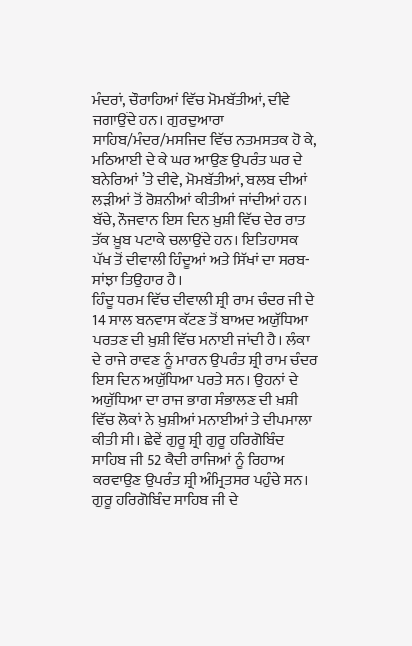ਮੰਦਰਾਂ, ਚੌਰਾਹਿਆਂ ਵਿੱਚ ਮੋਮਬੱਤੀਆਂ, ਦੀਵੇ ਜਗਾਉਂਦੇ ਹਨ। ਗੁਰਦੁਆਰਾ ਸਾਹਿਬ/ਮੰਦਰ/ਮਸਜਿਦ ਵਿੱਚ ਨਤਮਸਤਕ ਹੋ ਕੇ, ਮਠਿਆਈ ਦੇ ਕੇ ਘਰ ਆਉਣ ਉਪਰੰਤ ਘਰ ਦੇ ਬਨੇਰਿਆਂ ’ਤੇ ਦੀਵੇ, ਮੋਮਬੱਤੀਆਂ, ਬਲਬ ਦੀਆਂ ਲੜੀਆਂ ਤੋਂ ਰੋਸ਼ਨੀਆਂ ਕੀਤੀਆਂ ਜਾਂਦੀਆਂ ਹਨ। ਬੱਚੇ, ਨੌਜਵਾਨ ਇਸ ਦਿਨ ਖ਼ੁਸ਼ੀ ਵਿੱਚ ਦੇਰ ਰਾਤ ਤੱਕ ਖ਼ੂਬ ਪਟਾਕੇ ਚਲਾਉਂਦੇ ਹਨ। ਇਤਿਹਾਸਕ ਪੱਖ ਤੋਂ ਦੀਵਾਲੀ ਹਿੰਦੂਆਂ ਅਤੇ ਸਿੱਖਾਂ ਦਾ ਸਰਬ-ਸਾਂਝਾ ਤਿਉਹਾਰ ਹੈ।
ਹਿੰਦੂ ਧਰਮ ਵਿੱਚ ਦੀਵਾਲੀ ਸ਼੍ਰੀ ਰਾਮ ਚੰਦਰ ਜੀ ਦੇ 14 ਸਾਲ ਬਨਵਾਸ ਕੱਟਣ ਤੋਂ ਬਾਅਦ ਅਯੁੱਧਿਆ ਪਰਤਣ ਦੀ ਖ਼ੁਸ਼ੀ ਵਿੱਚ ਮਨਾਈ ਜਾਂਦੀ ਹੈ। ਲੰਕਾ ਦੇ ਰਾਜੇ ਰਾਵਣ ਨੂੰ ਮਾਰਨ ਉਪਰੰਤ ਸ਼੍ਰੀ ਰਾਮ ਚੰਦਰ ਇਸ ਦਿਨ ਅਯੁੱਧਿਆ ਪਰਤੇ ਸਨ। ਉਹਨਾਂ ਦੇ ਅਯੁੱਧਿਆ ਦਾ ਰਾਜ ਭਾਗ ਸੰਭਾਲਣ ਦੀ ਖ਼ਸ਼ੀ ਵਿੱਚ ਲੋਕਾਂ ਨੇ ਖ਼ੁਸ਼ੀਆਂ ਮਨਾਈਆਂ ਤੇ ਦੀਪਮਾਲਾ ਕੀਤੀ ਸੀ। ਛੇਵੇਂ ਗੁਰੂ ਸ਼੍ਰੀ ਗੁਰੂ ਹਰਿਗੋਬਿੰਦ ਸਾਹਿਬ ਜੀ 52 ਕੈਦੀ ਰਾਜਿਆਂ ਨੂੰ ਰਿਹਾਅ ਕਰਵਾਉਣ ਉਪਰੰਤ ਸ਼੍ਰੀ ਅੰਮ੍ਰਿਤਸਰ ਪਹੁੰਚੇ ਸਨ। ਗੁਰੂ ਹਰਿਗੋਬਿੰਦ ਸਾਹਿਬ ਜੀ ਦੇ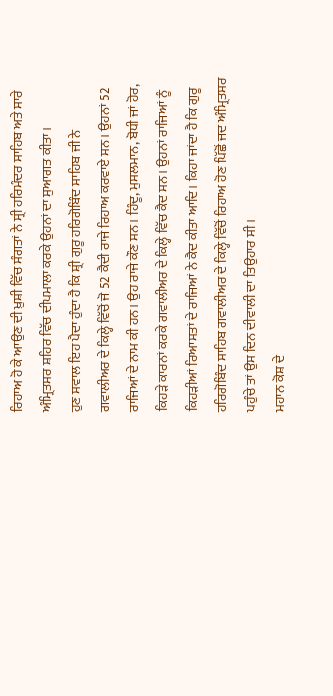ਰਿਹਾਅ ਹੋ ਕੇ ਆਉਣ ਦੀ ਖ਼ੁਸ਼ੀ ਵਿੱਚ ਸੰਗਤਾਂ ਨੇ ਸ੍ਰੀ ਹਰਿਮੰਦਰ ਸਾਹਿਬ ਅਤੇ ਸਾਰੇ ਅੰਮ੍ਰਿਤਸਰ ਸ਼ਹਿਰ ਵਿੱਚ ਦੀਪਮਾਲਾ ਕਰਕੇ ਉਹਨਾਂ ਦਾ ਸੁਆਗਤ ਕੀਤਾ।
ਹੁਣ ਸਵਾਲ ਇਹ ਪੈਦਾ ਹੁੰਦਾ ਹੈ ਕਿ ਸ਼੍ਰੀ ਗੁਰੂ ਹਰਿਗੋਬਿੰਦ ਸਾਹਿਬ ਜੀ ਨੇ ਗਵਾਲੀਅਰ ਦੇ ਕਿਲ੍ਹੇ ਵਿੱਚੋਂ ਜੋ 52 ਕੈਦੀ ਰਾਜੇ ਰਿਹਾਅ ਕਰਵਾਏ ਸਨ। ਉਹਨਾਂ 52 ਰਾਜਿਆਂ ਦੇ ਨਾਮ ਕੀ ਹਨ। ਉਹ ਰਾਜੇ ਕੌਣ ਸਨ। ਹਿੰਦੂ, ਮੁਸਲਮਾਨ, ਬੋਧੀ ਜਾਂ ਹੋਰ, ਕਿਹੜੇ ਕਾਰਨਾਂ ਕਰਕੇ ਗਵਾਲੀਅਰ ਦੇ ਕਿਲ੍ਹੇ ਵਿੱਚ ਕੈਦ ਸਨ। ਉਹਨਾਂ ਰਾਜਿਆਂ ਨੂੰ ਕਿਹੜੀਆਂ ਰਿਆਸਤਾਂ ਦੇ ਰਾਜਿਆਂ ਨੇ ਕੈਦ ਕੀਤਾ ਆਦਿ। ਕਿਹਾ ਜਾਂਦਾ ਹੈ ਕਿ ਗੁਰੂ ਹਰਿਗੋਬਿੰਦ ਸਾਹਿਬ ਗਵਾਲੀਅਰ ਦੇ ਕਿਲ੍ਹੇ ਵਿੱਚੋਂ ਰਿਹਾਅ ਹੋਣ ਪਿੱਛੋਂ ਜਦ ਅੰਮ੍ਰਿਤਸਰ ਪਹੁੰਚੇ ਤਾਂ ਉਸ ਦਿਨ ਦੀਵਾਲੀ ਦਾ ਤਿਉਹਾਰ ਸੀ।
ਮਹਾਨ ਕੋਸ਼ ਦੇ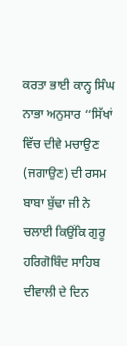ਕਰਤਾ ਭਾਈ ਕਾਨ੍ਹ ਸਿੰਘ ਨਾਭਾ ਅਨੁਸਾਰ ‘‘ਸਿੱਖਾਂ ਵਿੱਚ ਦੀਵੇ ਮਚਾਉਣ (ਜਗਾਉਣ) ਦੀ ਰਸਮ ਬਾਬਾ ਬੁੱਢਾ ਜੀ ਨੇ ਚਲਾਈ ਕਿਉਂਕਿ ਗੁਰੂ ਹਰਿਗੋਬਿੰਦ ਸਾਹਿਬ ਦੀਵਾਲੀ ਦੇ ਦਿਨ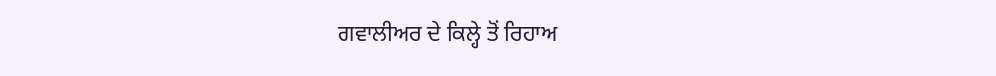ਗਵਾਲੀਅਰ ਦੇ ਕਿਲ੍ਹੇ ਤੋਂ ਰਿਹਾਅ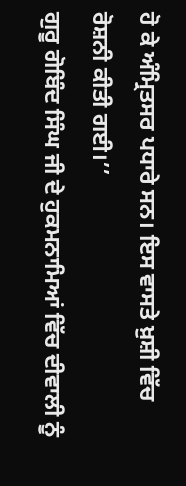ਹੋ ਕੇ ਅੰਮ੍ਰਿਤਸਰ ਪਧਾਰੇ ਸਨ। ਇਸ ਵਾਸਤੇ ਖ਼ੁਸ਼ੀ ਵਿੱਚ ਰੋਸ਼ਨੀ ਕੀਤੀ ਗਈ।’’
ਗੁਰੂ ਗੋਬਿੰਦ ਸਿੰਘ ਜੀ ਦੇ ਹੁਕਮਨਾਮਿਆਂ ਵਿੱਚ ਦੀਵਾਲੀ ਨੂੰ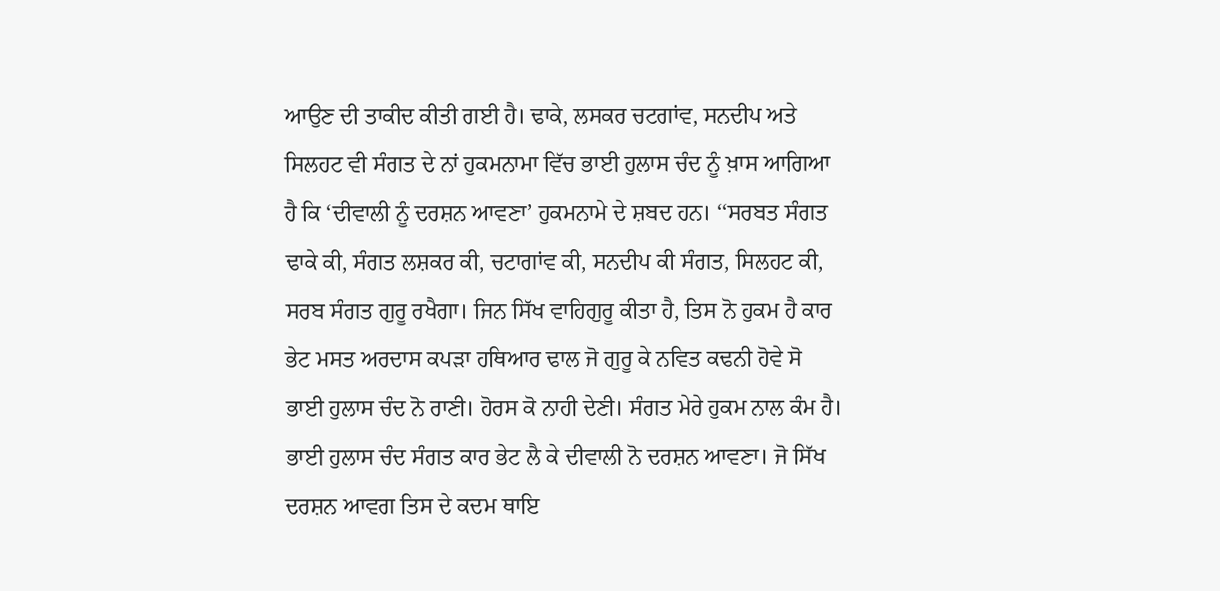ਆਉਣ ਦੀ ਤਾਕੀਦ ਕੀਤੀ ਗਈ ਹੈ। ਢਾਕੇ, ਲਸਕਰ ਚਟਗਾਂਵ, ਸਨਦੀਪ ਅਤੇ ਸਿਲਹਟ ਵੀ ਸੰਗਤ ਦੇ ਨਾਂ ਹੁਕਮਨਾਮਾ ਵਿੱਚ ਭਾਈ ਹੁਲਾਸ ਚੰਦ ਨੂੰ ਖ਼ਾਸ ਆਗਿਆ ਹੈ ਕਿ ‘ਦੀਵਾਲੀ ਨੂੰ ਦਰਸ਼ਨ ਆਵਣਾ’ ਹੁਕਮਨਾਮੇ ਦੇ ਸ਼ਬਦ ਹਨ। ‘‘ਸਰਬਤ ਸੰਗਤ ਢਾਕੇ ਕੀ, ਸੰਗਤ ਲਸ਼ਕਰ ਕੀ, ਚਟਾਗਾਂਵ ਕੀ, ਸਨਦੀਪ ਕੀ ਸੰਗਤ, ਸਿਲਹਟ ਕੀ, ਸਰਬ ਸੰਗਤ ਗੁਰੂ ਰਖੈਗਾ। ਜਿਨ ਸਿੱਖ ਵਾਹਿਗੁਰੂ ਕੀਤਾ ਹੈ, ਤਿਸ ਨੋ ਹੁਕਮ ਹੈ ਕਾਰ ਭੇਟ ਮਸਤ ਅਰਦਾਸ ਕਪੜਾ ਹਥਿਆਰ ਢਾਲ ਜੋ ਗੁਰੂ ਕੇ ਨਵਿਤ ਕਢਨੀ ਹੋਵੇ ਸੋ ਭਾਈ ਹੁਲਾਸ ਚੰਦ ਨੋ ਰਾਣੀ। ਹੋਰਸ ਕੋ ਨਾਹੀ ਦੇਣੀ। ਸੰਗਤ ਮੇਰੇ ਹੁਕਮ ਨਾਲ ਕੰਮ ਹੈ। ਭਾਈ ਹੁਲਾਸ ਚੰਦ ਸੰਗਤ ਕਾਰ ਭੇਟ ਲੈ ਕੇ ਦੀਵਾਲੀ ਨੋ ਦਰਸ਼ਨ ਆਵਣਾ। ਜੋ ਸਿੱਖ ਦਰਸ਼ਨ ਆਵਗ ਤਿਸ ਦੇ ਕਦਮ ਥਾਇ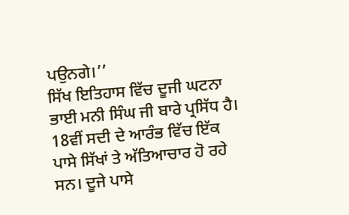ਪਉਨਗੇ।’’
ਸਿੱਖ ਇਤਿਹਾਸ ਵਿੱਚ ਦੂਜੀ ਘਟਨਾ ਭਾਈ ਮਨੀ ਸਿੰਘ ਜੀ ਬਾਰੇ ਪ੍ਰਸਿੱਧ ਹੈ। 18ਵੀਂ ਸਦੀ ਦੇ ਆਰੰਭ ਵਿੱਚ ਇੱਕ ਪਾਸੇ ਸਿੱਖਾਂ ਤੇ ਅੱਤਿਆਚਾਰ ਹੋ ਰਹੇ ਸਨ। ਦੂਜੇ ਪਾਸੇ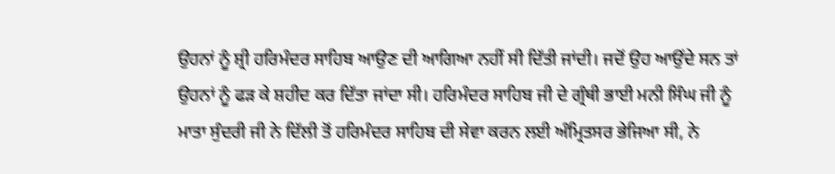ਉਹਨਾਂ ਨੂੰ ਸ਼੍ਰੀ ਹਰਿਮੰਦਰ ਸਾਹਿਬ ਆਉਣ ਦੀ ਆਗਿਆ ਨਹੀਂ ਸੀ ਦਿੱਤੀ ਜਾਂਦੀ। ਜਦੋਂ ਉਹ ਆਉਂਦੇ ਸਨ ਤਾਂ ਉਹਨਾਂ ਨੂੰ ਫੜ ਕੇ ਸ਼ਹੀਦ ਕਰ ਦਿੱਤਾ ਜਾਂਦਾ ਸੀ। ਹਰਿਮੰਦਰ ਸਾਹਿਬ ਜੀ ਦੇ ਗ੍ਰੰਥੀ ਭਾਈ ਮਨੀ ਸਿੰਘ ਜੀ ਨੂੰ ਮਾਤਾ ਸੁੰਦਰੀ ਜੀ ਨੇ ਦਿੱਲੀ ਤੋਂ ਹਰਿਮੰਦਰ ਸਾਹਿਬ ਦੀ ਸੇਵਾ ਕਰਨ ਲਈ ਅੰਮ੍ਰਿਤਸਰ ਭੇਜਿਆ ਸੀ, ਨੇ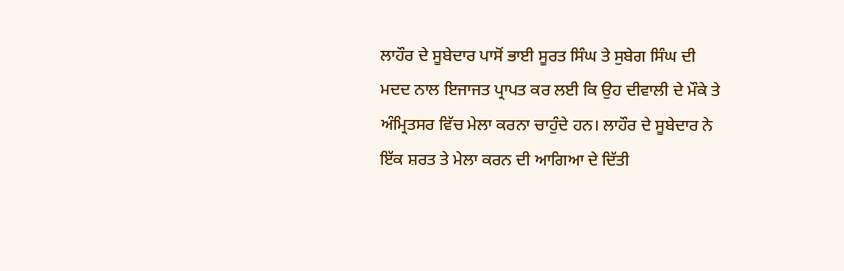ਲਾਹੌਰ ਦੇ ਸੂਬੇਦਾਰ ਪਾਸੋਂ ਭਾਈ ਸੂਰਤ ਸਿੰਘ ਤੇ ਸੁਬੇਗ ਸਿੰਘ ਦੀ ਮਦਦ ਨਾਲ ਇਜਾਜਤ ਪ੍ਰਾਪਤ ਕਰ ਲਈ ਕਿ ਉਹ ਦੀਵਾਲੀ ਦੇ ਮੌਕੇ ਤੇ ਅੰਮ੍ਰਿਤਸਰ ਵਿੱਚ ਮੇਲਾ ਕਰਨਾ ਚਾਹੁੰਦੇ ਹਨ। ਲਾਹੌਰ ਦੇ ਸੂਬੇਦਾਰ ਨੇ ਇੱਕ ਸ਼ਰਤ ਤੇ ਮੇਲਾ ਕਰਨ ਦੀ ਆਗਿਆ ਦੇ ਦਿੱਤੀ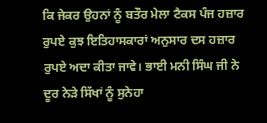ਕਿ ਜੇਕਰ ਉਹਨਾਂ ਨੂੰ ਬਤੌਰ ਮੇਲਾ ਟੈਕਸ ਪੰਜ ਹਜ਼ਾਰ ਰੁਪਏ ਕੁਝ ਇਤਿਹਾਸਕਾਰਾਂ ਅਨੁਸਾਰ ਦਸ ਹਜ਼ਾਰ ਰੁਪਏ ਅਦਾ ਕੀਤਾ ਜਾਵੇ। ਭਾਈ ਮਨੀ ਸਿੰਘ ਜੀ ਨੇ ਦੂਰ ਨੇੜੇ ਸਿੱਖਾਂ ਨੂੰ ਸੁਨੇਹਾ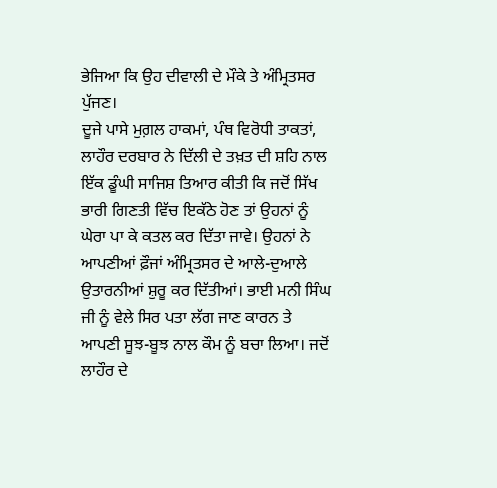ਭੇਜਿਆ ਕਿ ਉਹ ਦੀਵਾਲੀ ਦੇ ਮੌਕੇ ਤੇ ਅੰਮ੍ਰਿਤਸਰ ਪੁੱਜਣ।
ਦੂਜੇ ਪਾਸੇ ਮੁਗ਼ਲ ਹਾਕਮਾਂ, ਪੰਥ ਵਿਰੋਧੀ ਤਾਕਤਾਂ, ਲਾਹੌਰ ਦਰਬਾਰ ਨੇ ਦਿੱਲੀ ਦੇ ਤਖ਼ਤ ਦੀ ਸ਼ਹਿ ਨਾਲ ਇੱਕ ਡੂੰਘੀ ਸਾਜਿਸ਼ ਤਿਆਰ ਕੀਤੀ ਕਿ ਜਦੋਂ ਸਿੱਖ ਭਾਰੀ ਗਿਣਤੀ ਵਿੱਚ ਇਕੱਠੇ ਹੋਣ ਤਾਂ ਉਹਨਾਂ ਨੂੰ ਘੇਰਾ ਪਾ ਕੇ ਕਤਲ ਕਰ ਦਿੱਤਾ ਜਾਵੇ। ਉਹਨਾਂ ਨੇ ਆਪਣੀਆਂ ਫ਼ੌਜਾਂ ਅੰਮ੍ਰਿਤਸਰ ਦੇ ਆਲੇ-ਦੁਆਲੇ ਉਤਾਰਨੀਆਂ ਸ਼ੁਰੂ ਕਰ ਦਿੱਤੀਆਂ। ਭਾਈ ਮਨੀ ਸਿੰਘ ਜੀ ਨੂੰ ਵੇਲੇ ਸਿਰ ਪਤਾ ਲੱਗ ਜਾਣ ਕਾਰਨ ਤੇ ਆਪਣੀ ਸੂਝ-ਬੂਝ ਨਾਲ ਕੌਮ ਨੂੰ ਬਚਾ ਲਿਆ। ਜਦੋਂ ਲਾਹੌਰ ਦੇ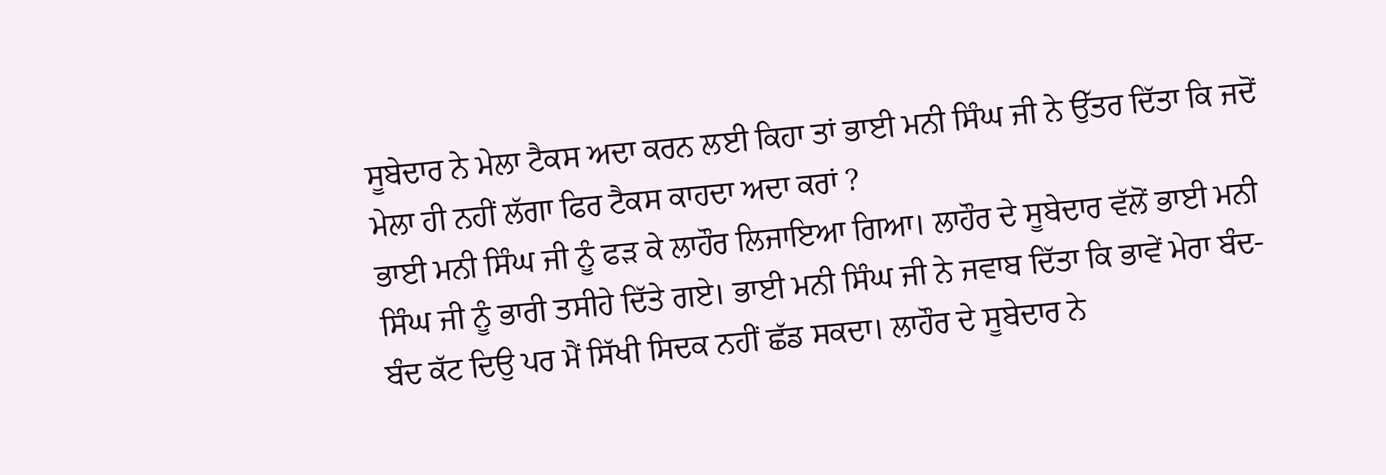ਸੂਬੇਦਾਰ ਨੇ ਮੇਲਾ ਟੈਕਸ ਅਦਾ ਕਰਨ ਲਈ ਕਿਹਾ ਤਾਂ ਭਾਈ ਮਨੀ ਸਿੰਘ ਜੀ ਨੇ ਉੱਤਰ ਦਿੱਤਾ ਕਿ ਜਦੋਂ ਮੇਲਾ ਹੀ ਨਹੀਂ ਲੱਗਾ ਫਿਰ ਟੈਕਸ ਕਾਹਦਾ ਅਦਾ ਕਰਾਂ ?
ਭਾਈ ਮਨੀ ਸਿੰਘ ਜੀ ਨੂੰ ਫੜ ਕੇ ਲਾਹੌਰ ਲਿਜਾਇਆ ਗਿਆ। ਲਾਹੌਰ ਦੇ ਸੂਬੇਦਾਰ ਵੱਲੋਂ ਭਾਈ ਮਨੀ ਸਿੰਘ ਜੀ ਨੂੰ ਭਾਰੀ ਤਸੀਹੇ ਦਿੱਤੇ ਗਏ। ਭਾਈ ਮਨੀ ਸਿੰਘ ਜੀ ਨੇ ਜਵਾਬ ਦਿੱਤਾ ਕਿ ਭਾਵੇਂ ਮੇਰਾ ਬੰਦ-ਬੰਦ ਕੱਟ ਦਿਉ ਪਰ ਮੈਂ ਸਿੱਖੀ ਸਿਦਕ ਨਹੀਂ ਛੱਡ ਸਕਦਾ। ਲਾਹੌਰ ਦੇ ਸੂਬੇਦਾਰ ਨੇ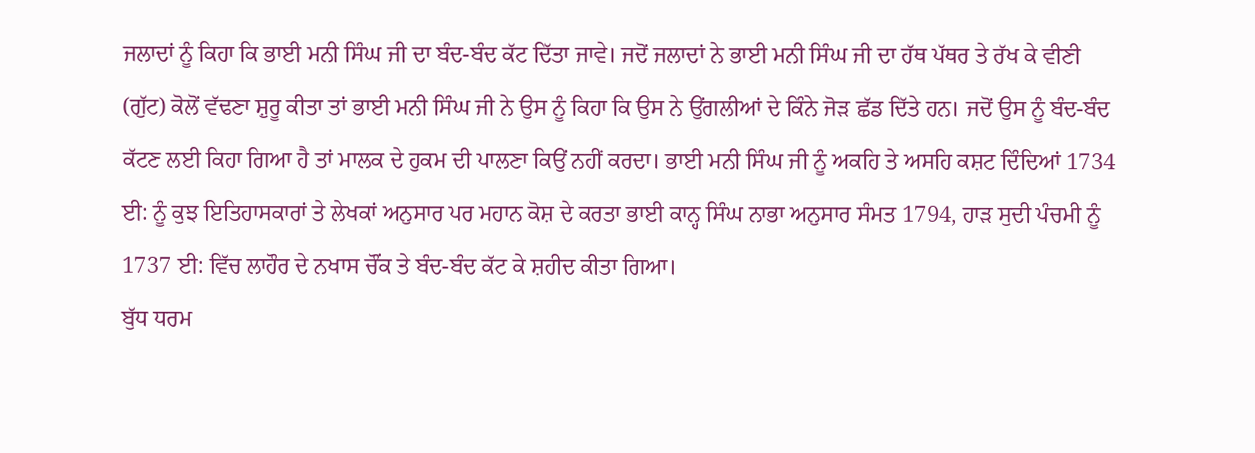ਜਲਾਦਾਂ ਨੂੰ ਕਿਹਾ ਕਿ ਭਾਈ ਮਨੀ ਸਿੰਘ ਜੀ ਦਾ ਬੰਦ-ਬੰਦ ਕੱਟ ਦਿੱਤਾ ਜਾਵੇ। ਜਦੋਂ ਜਲਾਦਾਂ ਨੇ ਭਾਈ ਮਨੀ ਸਿੰਘ ਜੀ ਦਾ ਹੱਥ ਪੱਥਰ ਤੇ ਰੱਖ ਕੇ ਵੀਣੀ (ਗੁੱਟ) ਕੋਲੋਂ ਵੱਢਣਾ ਸ਼ੁਰੂ ਕੀਤਾ ਤਾਂ ਭਾਈ ਮਨੀ ਸਿੰਘ ਜੀ ਨੇ ਉਸ ਨੂੰ ਕਿਹਾ ਕਿ ਉਸ ਨੇ ਉਂਗਲੀਆਂ ਦੇ ਕਿੰਨੇ ਜੋੜ ਛੱਡ ਦਿੱਤੇ ਹਨ। ਜਦੋਂ ਉਸ ਨੂੰ ਬੰਦ-ਬੰਦ ਕੱਟਣ ਲਈ ਕਿਹਾ ਗਿਆ ਹੈ ਤਾਂ ਮਾਲਕ ਦੇ ਹੁਕਮ ਦੀ ਪਾਲਣਾ ਕਿਉਂ ਨਹੀਂ ਕਰਦਾ। ਭਾਈ ਮਨੀ ਸਿੰਘ ਜੀ ਨੂੰ ਅਕਹਿ ਤੇ ਅਸਹਿ ਕਸ਼ਟ ਦਿੰਦਿਆਂ 1734 ਈ: ਨੂੰ ਕੁਝ ਇਤਿਹਾਸਕਾਰਾਂ ਤੇ ਲੇਖਕਾਂ ਅਨੁਸਾਰ ਪਰ ਮਹਾਨ ਕੋਸ਼ ਦੇ ਕਰਤਾ ਭਾਈ ਕਾਨ੍ਹ ਸਿੰਘ ਨਾਭਾ ਅਨੁਸਾਰ ਸੰਮਤ 1794, ਹਾੜ ਸੁਦੀ ਪੰਚਮੀ ਨੂੰ 1737 ਈ: ਵਿੱਚ ਲਾਹੌਰ ਦੇ ਨਖਾਸ ਚੌਂਕ ਤੇ ਬੰਦ-ਬੰਦ ਕੱਟ ਕੇ ਸ਼ਹੀਦ ਕੀਤਾ ਗਿਆ।
ਬੁੱਧ ਧਰਮ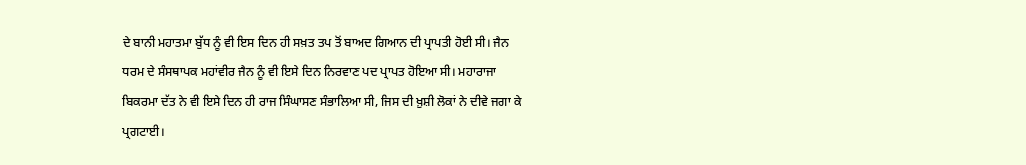ਦੇ ਬਾਨੀ ਮਹਾਤਮਾ ਬੁੱਧ ਨੂੰ ਵੀ ਇਸ ਦਿਨ ਹੀ ਸਖ਼ਤ ਤਪ ਤੋਂ ਬਾਅਦ ਗਿਆਨ ਦੀ ਪ੍ਰਾਪਤੀ ਹੋਈ ਸੀ। ਜੈਨ ਧਰਮ ਦੇ ਸੰਸਥਾਪਕ ਮਹਾਂਵੀਰ ਜੈਨ ਨੂੰ ਵੀ ਇਸੇ ਦਿਨ ਨਿਰਵਾਣ ਪਦ ਪ੍ਰਾਪਤ ਹੋਇਆ ਸੀ। ਮਹਾਰਾਜਾ ਬਿਕਰਮਾ ਦੱਤ ਨੇ ਵੀ ਇਸੇ ਦਿਨ ਹੀ ਰਾਜ ਸਿੰਘਾਸਣ ਸੰਭਾਲਿਆ ਸੀ, ਜਿਸ ਦੀ ਖ਼ੁਸ਼ੀ ਲੋਕਾਂ ਨੇ ਦੀਵੇ ਜਗਾ ਕੇ ਪ੍ਰਗਟਾਈ।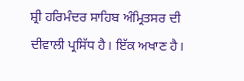ਸ਼੍ਰੀ ਹਰਿਮੰਦਰ ਸਾਹਿਬ ਅੰਮ੍ਰਿਤਸਰ ਦੀ ਦੀਵਾਲੀ ਪ੍ਰਸਿੱਧ ਹੈ। ਇੱਕ ਅਖਾਣ ਹੈ।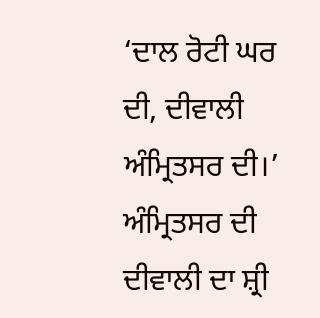‘ਦਾਲ ਰੋਟੀ ਘਰ ਦੀ, ਦੀਵਾਲੀ ਅੰਮ੍ਰਿਤਸਰ ਦੀ।’ ਅੰਮ੍ਰਿਤਸਰ ਦੀ ਦੀਵਾਲੀ ਦਾ ਸ਼੍ਰੀ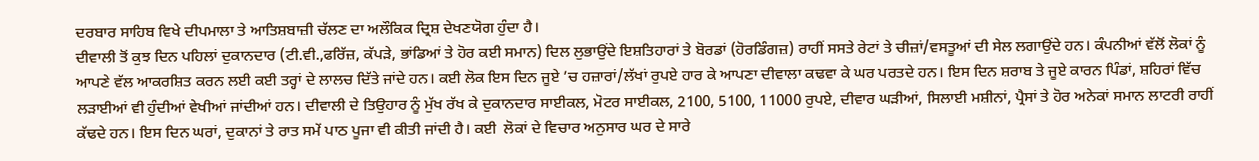ਦਰਬਾਰ ਸਾਹਿਬ ਵਿਖੇ ਦੀਪਮਾਲਾ ਤੇ ਆਤਿਸ਼ਬਾਜ਼ੀ ਚੱਲਣ ਦਾ ਅਲੌਕਿਕ ਦ੍ਰਿਸ਼ ਦੇਖਣਯੋਗ ਹੁੰਦਾ ਹੈ।
ਦੀਵਾਲੀ ਤੋਂ ਕੁਝ ਦਿਨ ਪਹਿਲਾਂ ਦੁਕਾਨਦਾਰ (ਟੀ.ਵੀ.,ਫਰਿੱਜ਼, ਕੱਪੜੇ, ਭਾਂਡਿਆਂ ਤੇ ਹੋਰ ਕਈ ਸਮਾਨ) ਦਿਲ ਲੁਭਾਉਂਦੇ ਇਸ਼ਤਿਹਾਰਾਂ ਤੇ ਬੋਰਡਾਂ (ਹੋਰਡਿੰਗਜ਼) ਰਾਹੀਂ ਸਸਤੇ ਰੇਟਾਂ ਤੇ ਚੀਜ਼ਾਂ/ਵਸਤੂਆਂ ਦੀ ਸੇਲ ਲਗਾਉਂਦੇ ਹਨ। ਕੰਪਨੀਆਂ ਵੱਲੋਂ ਲੋਕਾਂ ਨੂੰ ਆਪਣੇ ਵੱਲ ਆਕਰਸ਼ਿਤ ਕਰਨ ਲਈ ਕਈ ਤਰ੍ਹਾਂ ਦੇ ਲਾਲਚ ਦਿੱਤੇ ਜਾਂਦੇ ਹਨ। ਕਈ ਲੋਕ ਇਸ ਦਿਨ ਜੂਏ ’ਚ ਹਜ਼ਾਰਾਂ/ਲੱਖਾਂ ਰੁਪਏ ਹਾਰ ਕੇ ਆਪਣਾ ਦੀਵਾਲਾ ਕਢਵਾ ਕੇ ਘਰ ਪਰਤਦੇ ਹਨ। ਇਸ ਦਿਨ ਸ਼ਰਾਬ ਤੇ ਜੂਏ ਕਾਰਨ ਪਿੰਡਾਂ, ਸ਼ਹਿਰਾਂ ਵਿੱਚ ਲੜਾਈਆਂ ਵੀ ਹੁੰਦੀਆਂ ਵੇਖੀਆਂ ਜਾਂਦੀਆਂ ਹਨ। ਦੀਵਾਲੀ ਦੇ ਤਿਉਹਾਰ ਨੂੰ ਮੁੱਖ ਰੱਖ ਕੇ ਦੁਕਾਨਦਾਰ ਸਾਈਕਲ, ਮੋਟਰ ਸਾਈਕਲ, 2100, 5100, 11000 ਰੁਪਏ, ਦੀਵਾਰ ਘੜੀਆਂ, ਸਿਲਾਈ ਮਸ਼ੀਨਾਂ, ਪ੍ਰੈਸਾਂ ਤੇ ਹੋਰ ਅਨੇਕਾਂ ਸਮਾਨ ਲਾਟਰੀ ਰਾਹੀਂ ਕੱਢਦੇ ਹਨ। ਇਸ ਦਿਨ ਘਰਾਂ, ਦੁਕਾਨਾਂ ਤੇ ਰਾਤ ਸਮੇਂ ਪਾਠ ਪੂਜਾ ਵੀ ਕੀਤੀ ਜਾਂਦੀ ਹੈ। ਕਈ  ਲੋਕਾਂ ਦੇ ਵਿਚਾਰ ਅਨੁਸਾਰ ਘਰ ਦੇ ਸਾਰੇ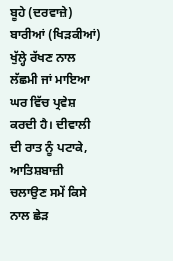ਬੂਹੇ (ਦਰਵਾਜ਼ੇ) ਬਾਰੀਆਂ (ਖਿੜਕੀਆਂ) ਖੁੱਲ੍ਹੇ ਰੱਖਣ ਨਾਲ ਲੱਛਮੀ ਜਾਂ ਮਾਇਆ ਘਰ ਵਿੱਚ ਪ੍ਰਵੇਸ਼ ਕਰਦੀ ਹੈ। ਦੀਵਾਲੀ ਦੀ ਰਾਤ ਨੂੰ ਪਟਾਕੇ, ਆਤਿਸ਼ਬਾਜ਼ੀ ਚਲਾਉਣ ਸਮੇਂ ਕਿਸੇ ਨਾਲ ਛੇੜ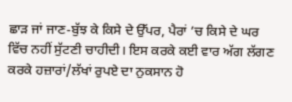ਛਾੜ ਜਾਂ ਜਾਣ-ਬੁੱਝ ਕੇ ਕਿਸੇ ਦੇ ਉੱਪਰ, ਪੈਰਾਂ ’ਚ ਕਿਸੇ ਦੇ ਘਰ ਵਿੱਚ ਨਹੀਂ ਸੁੱਟਣੀ ਚਾਹੀਦੀ। ਇਸ ਕਰਕੇ ਕਈ ਵਾਰ ਅੱਗ ਲੱਗਣ ਕਰਕੇ ਹਜ਼ਾਰਾਂ/ਲੱਖਾਂ ਰੁਪਏ ਦਾ ਨੁਕਸਾਨ ਹੋ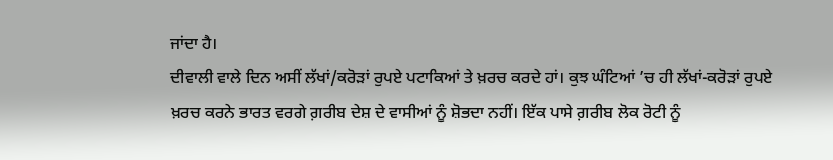ਜਾਂਦਾ ਹੈ।
ਦੀਵਾਲੀ ਵਾਲੇ ਦਿਨ ਅਸੀਂ ਲੱਖਾਂ/ਕਰੋੜਾਂ ਰੁਪਏ ਪਟਾਕਿਆਂ ਤੇ ਖ਼ਰਚ ਕਰਦੇ ਹਾਂ। ਕੁਝ ਘੰਟਿਆਂ ’ਚ ਹੀ ਲੱਖਾਂ-ਕਰੋੜਾਂ ਰੁਪਏ ਖ਼ਰਚ ਕਰਨੇ ਭਾਰਤ ਵਰਗੇ ਗ਼ਰੀਬ ਦੇਸ਼ ਦੇ ਵਾਸੀਆਂ ਨੂੰ ਸ਼ੋਭਦਾ ਨਹੀਂ। ਇੱਕ ਪਾਸੇ ਗ਼ਰੀਬ ਲੋਕ ਰੋਟੀ ਨੂੰ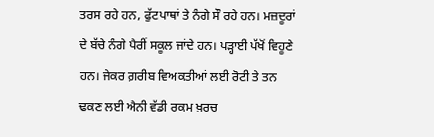ਤਰਸ ਰਹੇ ਹਨ, ਫੁੱਟਪਾਥਾਂ ਤੇ ਨੰਗੇ ਸੌ ਰਹੇ ਹਨ। ਮਜ਼ਦੂਰਾਂ ਦੇ ਬੱਚੇ ਨੰਗੇ ਪੈਰੀਂ ਸਕੂਲ ਜਾਂਦੇ ਹਨ। ਪੜ੍ਹਾਈ ਪੱਖੋਂ ਵਿਹੂਣੇ ਹਨ। ਜੇਕਰ ਗ਼ਰੀਬ ਵਿਅਕਤੀਆਂ ਲਈ ਰੋਟੀ ਤੇ ਤਨ ਢਕਣ ਲਈ ਐਨੀ ਵੱਡੀ ਰਕਮ ਖ਼ਰਚ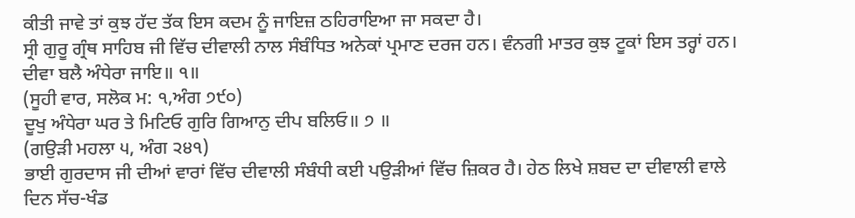ਕੀਤੀ ਜਾਵੇ ਤਾਂ ਕੁਝ ਹੱਦ ਤੱਕ ਇਸ ਕਦਮ ਨੂੰ ਜਾਇਜ਼ ਠਹਿਰਾਇਆ ਜਾ ਸਕਦਾ ਹੈ।
ਸ੍ਰੀ ਗੁਰੂ ਗ੍ਰੰਥ ਸਾਹਿਬ ਜੀ ਵਿੱਚ ਦੀਵਾਲੀ ਨਾਲ ਸੰਬੰਧਿਤ ਅਨੇਕਾਂ ਪ੍ਰਮਾਣ ਦਰਜ ਹਨ। ਵੰਨਗੀ ਮਾਤਰ ਕੁਝ ਟੂਕਾਂ ਇਸ ਤਰ੍ਹਾਂ ਹਨ।
ਦੀਵਾ ਬਲੈ ਅੰਧੇਰਾ ਜਾਇ॥ ੧॥
(ਸੂਹੀ ਵਾਰ, ਸਲੋਕ ਮ: ੧,ਅੰਗ ੭੯੦)
ਦੂਖੁ ਅੰਧੇਰਾ ਘਰ ਤੇ ਮਿਟਿਓ ਗੁਰਿ ਗਿਆਨੁ ਦੀਪ ਬਲਿਓ॥ ੭ ॥
(ਗਉੜੀ ਮਹਲਾ ੫, ਅੰਗ ੨੪੧)
ਭਾਈ ਗੁਰਦਾਸ ਜੀ ਦੀਆਂ ਵਾਰਾਂ ਵਿੱਚ ਦੀਵਾਲੀ ਸੰਬੰਧੀ ਕਈ ਪਉੜੀਆਂ ਵਿੱਚ ਜ਼ਿਕਰ ਹੈ। ਹੇਠ ਲਿਖੇ ਸ਼ਬਦ ਦਾ ਦੀਵਾਲੀ ਵਾਲੇ ਦਿਨ ਸੱਚ-ਖੰਡ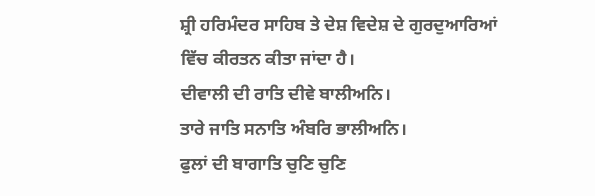ਸ਼੍ਰੀ ਹਰਿਮੰਦਰ ਸਾਹਿਬ ਤੇ ਦੇਸ਼ ਵਿਦੇਸ਼ ਦੇ ਗੁਰਦੁਆਰਿਆਂ ਵਿੱਚ ਕੀਰਤਨ ਕੀਤਾ ਜਾਂਦਾ ਹੈ।
ਦੀਵਾਲੀ ਦੀ ਰਾਤਿ ਦੀਵੇ ਬਾਲੀਅਨਿ।
ਤਾਰੇ ਜਾਤਿ ਸਨਾਤਿ ਅੰਬਰਿ ਭਾਲੀਅਨਿ।
ਫੁਲਾਂ ਦੀ ਬਾਗਾਤਿ ਚੁਣਿ ਚੁਣਿ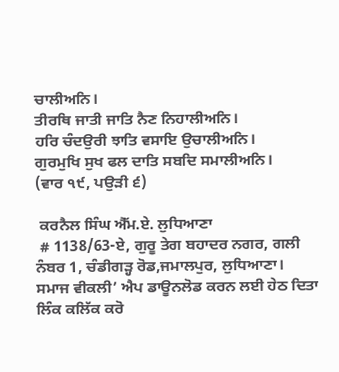ਚਾਲੀਅਨਿ।
ਤੀਰਥਿ ਜਾਤੀ ਜਾਤਿ ਨੈਣ ਨਿਹਾਲੀਅਨਿ।
ਹਰਿ ਚੰਦਉਰੀ ਝਾਤਿ ਵਸਾਇ ਉਚਾਲੀਅਨਿ।
ਗੁਰਮੁਖਿ ਸੁਖ ਫਲ ਦਾਤਿ ਸਬਦਿ ਸਮਾਲੀਅਨਿ।
(ਵਾਰ ੧੯, ਪਉੜੀ ੬)

 ਕਰਨੈਲ ਸਿੰਘ ਐੱਮ.ਏ. ਲੁਧਿਆਣਾ
 # 1138/63-ਏ, ਗੁਰੂ ਤੇਗ ਬਹਾਦਰ ਨਗਰ, ਗਲੀ ਨੰਬਰ 1, ਚੰਡੀਗੜ੍ਹ ਰੋਡ,ਜਮਾਲਪੁਰ, ਲੁਧਿਆਣਾ।
ਸਮਾਜ ਵੀਕਲੀ’ ਐਪ ਡਾਊਨਲੋਡ ਕਰਨ ਲਈ ਹੇਠ ਦਿਤਾ ਲਿੰਕ ਕਲਿੱਕ ਕਰੋ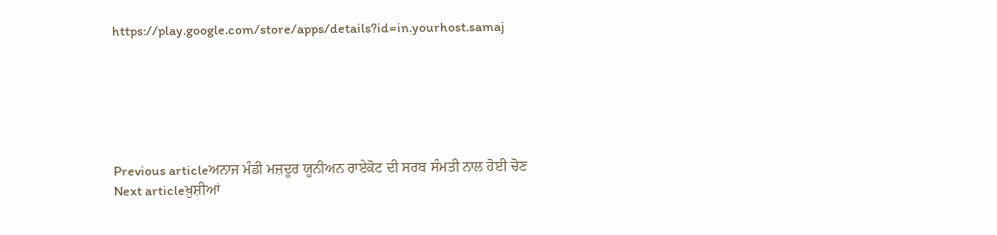https://play.google.com/store/apps/details?id=in.yourhost.samaj






Previous articleਅਨਾਜ ਮੰਡੀ ਮਜ਼ਦੂਰ ਯੂਨੀਅਨ ਰਾਏਕੋਟ ਦੀ ਸਰਬ ਸੰਮਤੀ ਨਾਲ ਹੋਈ ਚੋਣ
Next articleਖ਼ੁਸ਼ੀਆਂ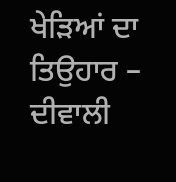ਖੇੜਿਆਂ ਦਾ ਤਿਉਹਾਰ – ਦੀਵਾਲੀ